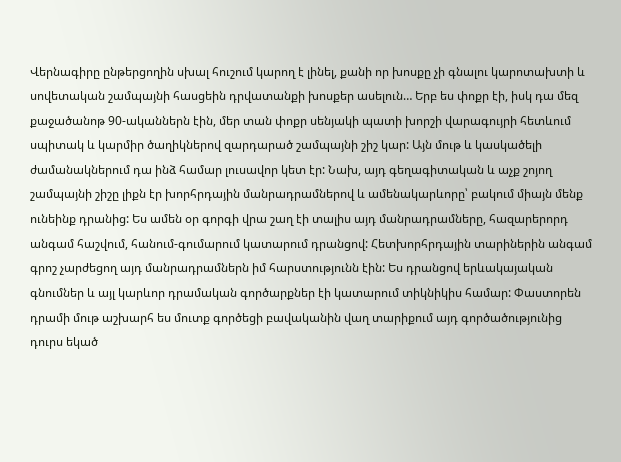Վերնագիրը ընթերցողին սխալ հուշում կարող է լինել, քանի որ խոսքը չի գնալու կարոտախտի և սովետական շամպայնի հասցեին դրվատանքի խոսքեր ասելուն… Երբ ես փոքր էի, իսկ դա մեզ քաջածանոթ 90-ականներն էին, մեր տան փոքր սենյակի պատի խորշի վարագույրի հետևում սպիտակ և կարմիր ծաղիկներով զարդարած շամպայնի շիշ կար: Այն մութ և կասկածելի ժամանակներում դա ինձ համար լուսավոր կետ էր: Նախ, այդ գեղագիտական և աչք շոյող շամպայնի շիշը լիքն էր խորհրդային մանրադրամներով և ամենակարևորը՝ բակում միայն մենք ունեինք դրանից: Ես ամեն օր գորգի վրա շաղ էի տալիս այդ մանրադրամները, հազարերորդ անգամ հաշվում, հանում-գումարում կատարում դրանցով: Հետխորհրդային տարիներին անգամ գրոշ չարժեցող այդ մանրադրամներն իմ հարստությունն էին: Ես դրանցով երևակայական գնումներ և այլ կարևոր դրամական գործարքներ էի կատարում տիկնիկիս համար: Փաստորեն դրամի մութ աշխարհ ես մուտք գործեցի բավականին վաղ տարիքում այդ գործածությունից դուրս եկած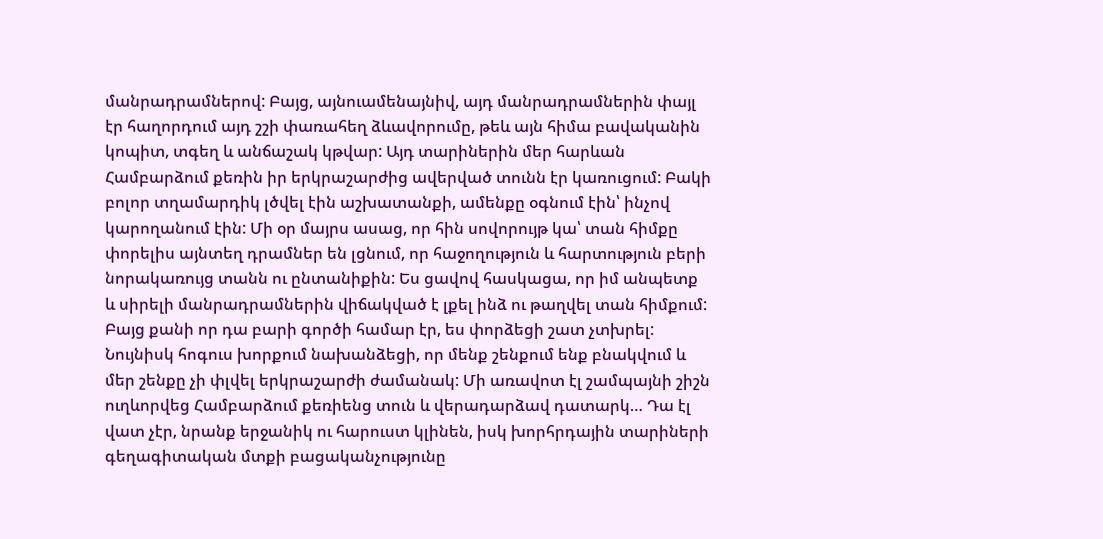մանրադրամներով: Բայց, այնուամենայնիվ, այդ մանրադրամներին փայլ էր հաղորդում այդ շշի փառահեղ ձևավորումը, թեև այն հիմա բավականին կոպիտ, տգեղ և անճաշակ կթվար: Այդ տարիներին մեր հարևան Համբարձում քեռին իր երկրաշարժից ավերված տունն էր կառուցում: Բակի բոլոր տղամարդիկ լծվել էին աշխատանքի, ամենքը օգնում էին՝ ինչով կարողանում էին: Մի օր մայրս ասաց, որ հին սովորույթ կա՝ տան հիմքը փորելիս այնտեղ դրամներ են լցնում, որ հաջողություն և հարտություն բերի նորակառույց տանն ու ընտանիքին: Ես ցավով հասկացա, որ իմ անպետք և սիրելի մանրադրամներին վիճակված է լքել ինձ ու թաղվել տան հիմքում: Բայց քանի որ դա բարի գործի համար էր, ես փորձեցի շատ չտխրել: Նույնիսկ հոգուս խորքում նախանձեցի, որ մենք շենքում ենք բնակվում և մեր շենքը չի փլվել երկրաշարժի ժամանակ: Մի առավոտ էլ շամպայնի շիշն ուղևորվեց Համբարձում քեռիենց տուն և վերադարձավ դատարկ… Դա էլ վատ չէր, նրանք երջանիկ ու հարուստ կլինեն, իսկ խորհրդային տարիների գեղագիտական մտքի բացականչությունը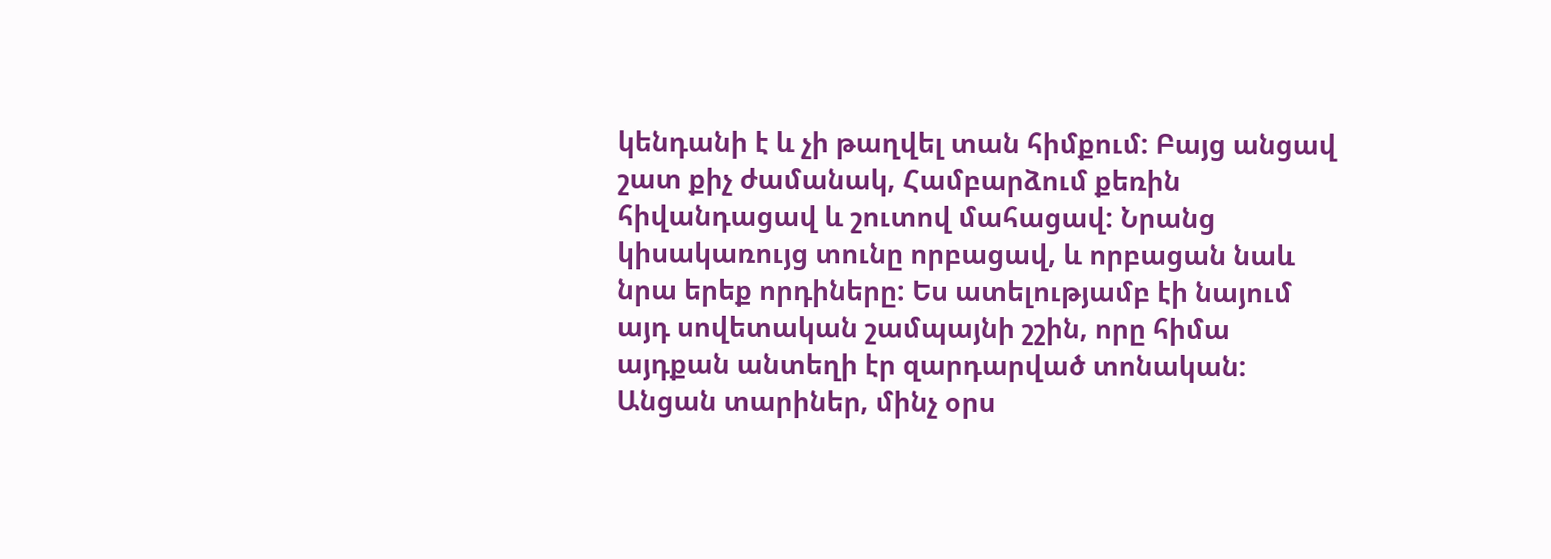կենդանի է և չի թաղվել տան հիմքում: Բայց անցավ շատ քիչ ժամանակ, Համբարձում քեռին հիվանդացավ և շուտով մահացավ: Նրանց կիսակառույց տունը որբացավ, և որբացան նաև նրա երեք որդիները: Ես ատելությամբ էի նայում այդ սովետական շամպայնի շշին, որը հիմա այդքան անտեղի էր զարդարված տոնական: Անցան տարիներ, մինչ օրս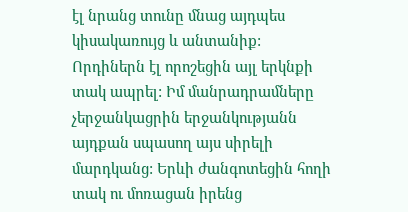էլ նրանց տունը մնաց այդպես կիսակառույց և անտանիք: Որդիներն էլ որոշեցին այլ երկնքի տակ ապրել: Իմ մանրադրամները չերջանկացրին երջանկությանն այդքան սպասող այս սիրելի մարդկանց: Երևի ժանգոտեցին հողի տակ ու մոռացան իրենց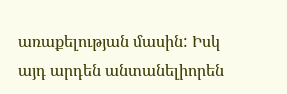առաքելության մասին: Իսկ այդ արդեն անտանելիորեն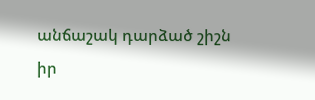անճաշակ դարձած շիշն իր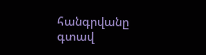հանգրվանը գտավ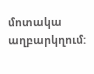մոտակա աղբարկղում: